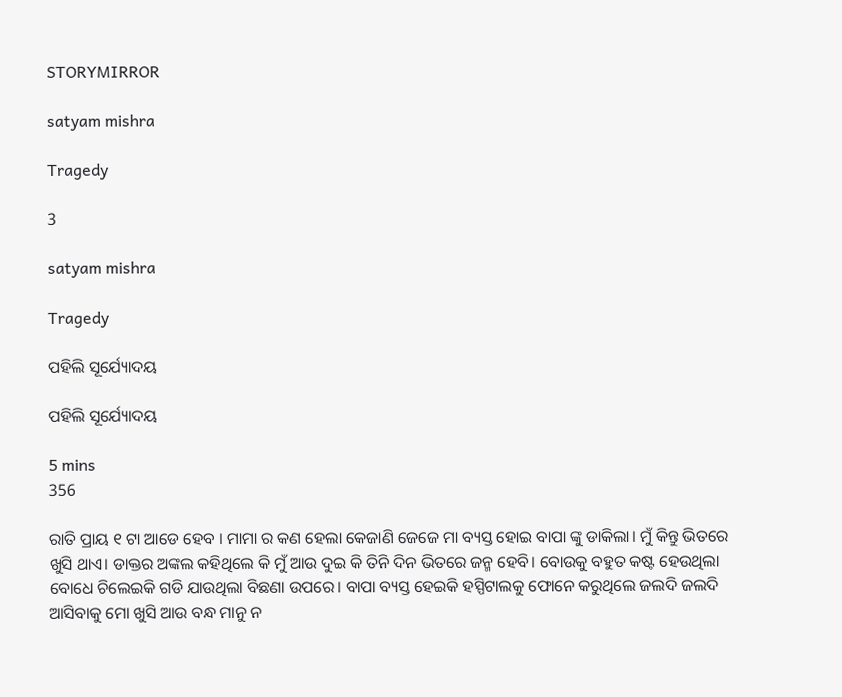STORYMIRROR

satyam mishra

Tragedy

3

satyam mishra

Tragedy

ପହିଲି ସୂର୍ଯ୍ୟୋଦୟ

ପହିଲି ସୂର୍ଯ୍ୟୋଦୟ

5 mins
356

ରାତି ପ୍ରାୟ ୧ ଟା ଆଡେ ହେବ । ମାମା ର କଣ ହେଲା କେଜାଣି ଜେଜେ ମା ବ୍ୟସ୍ତ ହୋଇ ବାପା ଙ୍କୁ ଡାକିଲା। ମୁଁ କିନ୍ତୁ ଭିତରେ ଖୁସି ଥାଏ। ଡାକ୍ତର ଅଙ୍କଲ କହିଥିଲେ କି ମୁଁ ଆଉ ଦୁଇ କି ତିନି ଦିନ ଭିତରେ ଜନ୍ମ ହେବି। ବୋଉକୁ ବହୁତ କଷ୍ଟ ହେଉଥିଲା ବୋଧେ ଚିଲେଇକି ଗଡି ଯାଉଥିଲା ବିଛଣା ଉପରେ। ବାପା ବ୍ୟସ୍ତ ହେଇକି ହସ୍ପିଟାଲକୁ ଫୋନେ କରୁଥିଲେ ଜଲଦି ଜଲଦି ଆସିବାକୁ ମୋ ଖୁସି ଆଉ ବନ୍ଧ ମାନୁ ନ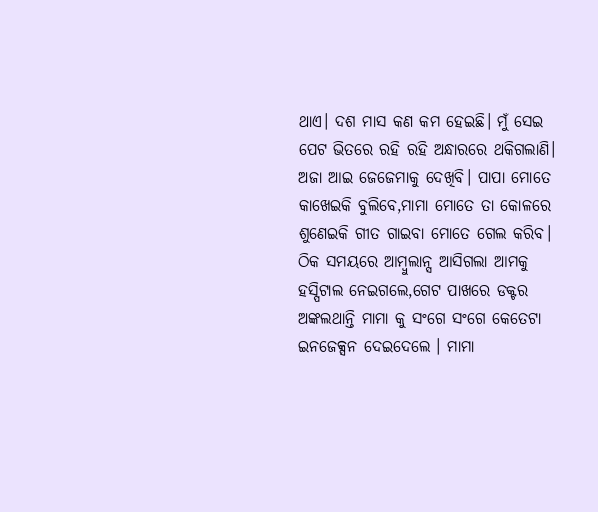ଥାଏ। ଦଶ ମାସ କଣ କମ ହେଇଛି। ମୁଁ ସେଇ ପେଟ ଭିତରେ ରହି ରହି ଅନ୍ଧାରରେ ଥକିଗଲାଣି। ଅଜା ଆଇ ଜେଜେମାକୁ ଦେଖିବି। ପାପା ମୋତେ କାଖେଇକି ବୁଲିବେ,ମାମା ମୋତେ ତା କୋଳରେ ଶୁଣେଇକି ଗୀତ ଗାଇବା ମୋତେ ଗେଲ କରିବ। ଠିକ ସମୟରେ ଆମ୍ବୁଲାନ୍ସ ଆସିଗଲା ଆମକୁ ହସ୍ପିଟାଲ ନେଇଗଲେ,ଗେଟ ପାଖରେ ଡକ୍ଟର ଅଙ୍କଲଥାନ୍ତି ମାମା କୁ ସଂଗେ ସଂଗେ କେତେଟା ଇନଜେକ୍ସନ ଦେଇଦେଲେ । ମାମା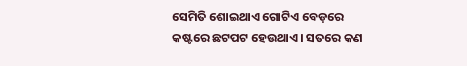ସେମିତି ଶୋଇଥାଏ ଗୋଟିଏ ବେଡ଼ରେ କଷ୍ଟରେ ଛଟପଟ ହେଉଥାଏ। ସତରେ କଣ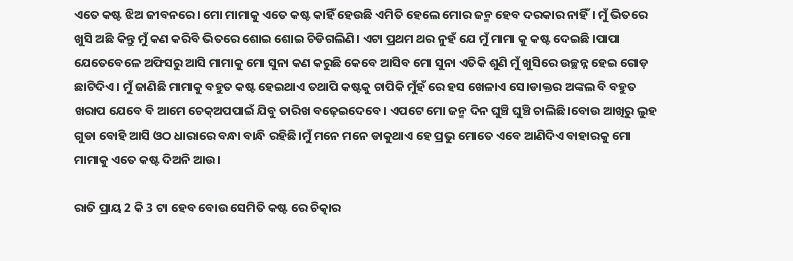ଏତେ କଷ୍ଟ ଝିଅ ଜୀବନରେ। ମୋ ମାମାକୁ ଏତେ କଷ୍ଟ କାହିଁ ହେଉଛି ଏମିତି ହେଲେ ମୋର ଜନ୍ମ ହେବ ଦରକାର ନାହିଁ। ମୁଁ ଭିତରେ ଖୁସି ଅଛି କିନ୍ତୁ ମୁଁ କଣ କରିବି ଭିତରେ ଶୋଇ ଶୋଇ ଚିଡିଗଲିଣି। ଏଟା ପ୍ରଥମ ଥର ନୁହଁ ଯେ ମୁଁ ମାମା କୁ କଷ୍ଟ ଦେଇଛି ।ପାପା ଯେତେବେଳେ ଅଫିସରୁ ଆସି ମାମାକୁ ମୋ ସୁନା କଣ କରୁଛି କେବେ ଆସିବ ମୋ ସୁନା ଏତିକି ଶୁଣି ମୁଁ ଖୁସିରେ ଉଚ୍ଛନ୍ନ ହେଇ ଗୋଡ଼ ଛାଟିଦିଏ। ମୁଁ ଜାଣିଛି ମାମାକୁ ବହୁତ କଷ୍ଟ ହେଇଥାଏ ତଥାପି କଷ୍ଟକୁ ଚାପିକି ମୁଁହଁ ରେ ହସ ଖେଳାଏ ସେ।ଡାକ୍ତର ଅଙ୍କଲ ବି ବହୁତ ଖରାପ ଯେବେ ବି ଆମେ ଚେକ୍ଅପପାଇଁ ଯିବୁ ତାରିଖ ବଢ଼େଇଦେବେ। ଏପଟେ ମୋ ଜନ୍ମ ଦିନ ଘୁଞ୍ଚି ଘୁଞ୍ଚି ଚାଲିଛି।ବୋଉ ଆଖିରୁ ଲୁହ ଗୁଡା ବୋହି ଆସି ଓଠ ଧାରାରେ ବନ୍ଧା ବାନ୍ଧି ରହିଛି।ମୁଁ ମନେ ମନେ ଡାକୁଥାଏ ହେ ପ୍ରଭୁ ମୋତେ ଏବେ ଆଣିଦିଏ ବାହାରକୁ ମୋ ମାମାକୁ ଏତେ କଷ୍ଟ ଦିଅନି ଆଉ।

ରାତି ପ୍ରାୟ 2 କି 3 ଟା ହେବ ବୋଉ ସେମିତି କଷ୍ଟ ରେ ଚିତ୍କାର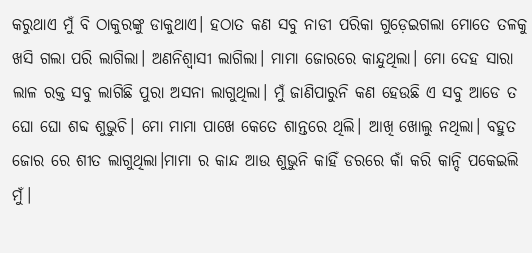କରୁଥାଏ ମୁଁ ବି ଠାକୁରଙ୍କୁ ଡାକୁଥାଏ। ହଠାତ କଣ ସବୁ ନାଡୀ ପରିକା ଗୁଡ଼େଇଗଲା ମୋତେ ତଳକୁ ଖସି ଗଲା ପରି ଲାଗିଲା। ଅଣନିଶ୍ୱାସୀ ଲାଗିଲା। ମାମା ଜୋରରେ କାନ୍ଦୁଥିଲା। ମୋ ଦେହ ସାରା ଲାଳ ରକ୍ତ ସବୁ ଲାଗିଛି ପୁରା ଅସନା ଲାଗୁଥିଲା। ମୁଁ ଜାଣିପାରୁନି କଣ ହେଉଛି ଏ ସବୁ ଆଡେ ତ ଘୋ ଘୋ ଶବ୍ଦ ଶୁଭୁଚି। ମୋ ମାମା ପାଖେ କେତେ ଶାନ୍ତରେ ଥିଲି। ଆଖି ଖୋଲୁ ନଥିଲା। ବହୁତ ଜୋର ରେ ଶୀତ ଲାଗୁଥିଲା।ମାମା ର କାନ୍ଦ ଆଉ ଶୁଭୁନି କାହିଁ ଡରରେ କାଁ କରି କାନ୍ଦି ପକେଇଲି ମୁଁ।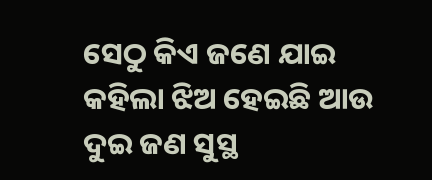ସେଠୁ କିଏ ଜଣେ ଯାଇ କହିଲା ଝିଅ ହେଇଛି ଆଉ ଦୁଇ ଜଣ ସୁସ୍ଥ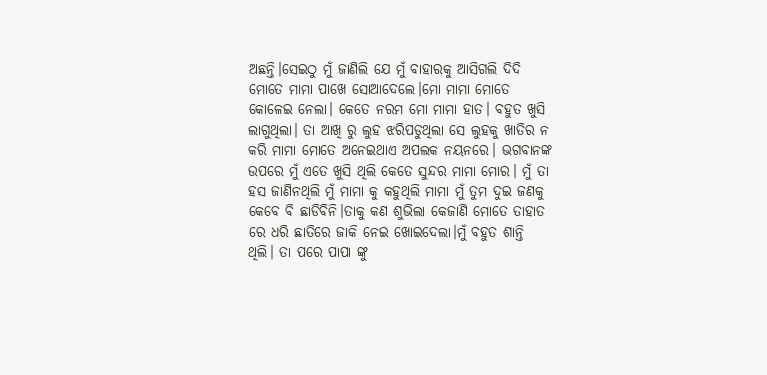ଅଛନ୍ତି।ସେଇଠୁ ମୁଁ ଜାଣିଲି ଯେ ମୁଁ ବାହାରକୁ ଆସିଗଲି ଦିଦି ମୋତେ ମାମା ପାଖେ ସୋଆଦେଲେ।ମୋ ମାମା ମୋତେ କୋଳେଇ ନେଲା। କେତେ ନରମ ମୋ ମାମା ହାତ। ବହୁତ ଖୁସି ଲାଗୁଥିଲା। ତା ଆଖି ରୁ ଲୁହ ଝରିପଡୁଥିଲା ସେ ଲୁହକୁ ଖାତିର ନ କରି ମାମା ମୋତେ ଅନେଇଥାଏ ଅପଲକ ନୟନରେ। ଭଗବାନଙ୍କ ଉପରେ ମୁଁ ଏତେ ଖୁସି ଥିଲି କେତେ ସୁନ୍ଦର ମାମା ମୋର। ମୁଁ ତା ହସ ଜାଣିନଥିଲି ମୁଁ ମାମା କୁ କହୁଥିଲି ମାମା ମୁଁ ତୁମ ଦୁଇ ଜଣକୁ କେବେ ବି ଛାଡିବିନି।ତାକୁ କଣ ଶୁଭିଲା କେଜାଣି ମୋତେ ତାହାତ ରେ ଧରି ଛାତିରେ ଜାକି ନେଇ ଖୋଇଦେଲା।ମୁଁ ବହୁତ ଶାନ୍ତି ଥିଲି। ତା ପରେ ପାପା ଙ୍କୁ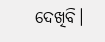ଦେଖିବି।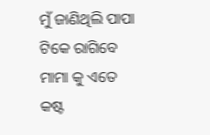ମୁଁ ଜାଣିଥିଲି ପାପା ଟିକେ ରାଗିବେ ମାମା କୁ ଏତେ କଷ୍ଟ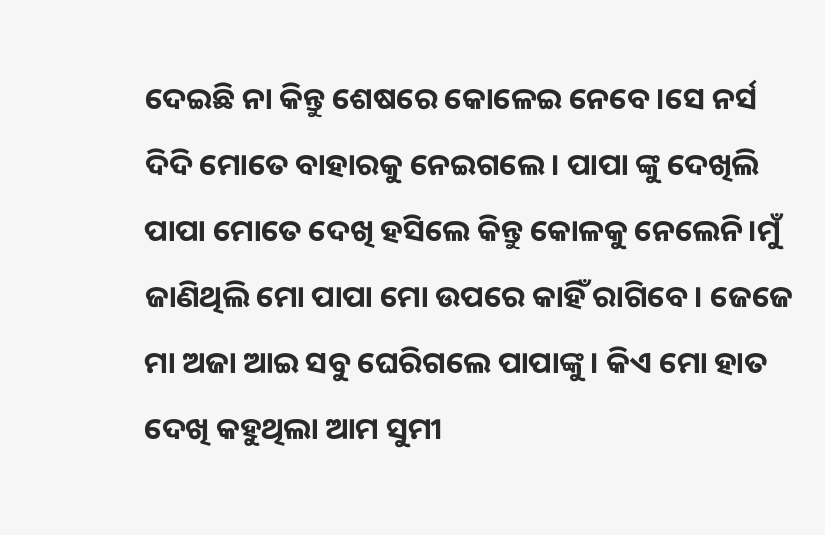ଦେଇଛି ନା କିନ୍ତୁ ଶେଷରେ କୋଳେଇ ନେବେ।ସେ ନର୍ସ ଦିଦି ମୋତେ ବାହାରକୁ ନେଇଗଲେ। ପାପା ଙ୍କୁ ଦେଖିଲି ପାପା ମୋତେ ଦେଖି ହସିଲେ କିନ୍ତୁ କୋଳକୁ ନେଲେନି।ମୁଁ ଜାଣିଥିଲି ମୋ ପାପା ମୋ ଉପରେ କାହିଁ ରାଗିବେ। ଜେଜେ ମା ଅଜା ଆଇ ସବୁ ଘେରିଗଲେ ପାପାଙ୍କୁ। କିଏ ମୋ ହାତ ଦେଖି କହୁଥିଲା ଆମ ସୁମୀ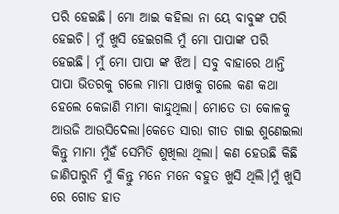ପରି ହେଇଛି। ମୋ ଆଇ କହିଲା ନା ୟେ ବାବୁଙ୍କ ପରି ହେଇଚି। ମୁଁ ଖୁସି ହେଇଗଲି ମୁଁ ମୋ ପାପାଙ୍କ ପରି ହେଇଛି। ମୁଁ ମୋ ପାପା ଙ୍କ ଝିଅ। ସବୁ ବାହାରେ ଥାନ୍ତି ପାପା ଭିତରକୁ ଗଲେ ମାମା ପାଖକୁ ଗଲେ କଣ କଥା ହେଲେ କେଜାଣି ମାମା କାନ୍ଦୁଥିଲା। ମୋତେ ତା କୋଳକୁ ଆଉଜି ଆଉସିଦେଲା।କେତେ ସାରା ଗୀତ ଗାଇ ଶୁଣେଇଲା କିନ୍ତୁ ମାମା ମୁଁହଁ ସେମିତି ଶୁଖିଲା ଥିଲା। କଣ ହେଉଛି କିଛି ଜାଣିପାରୁନି ମୁଁ କିନ୍ତୁ ମନେ ମନେ ବହୁତ ଖୁସି ଥିଲି।ମୁଁ ଖୁସି ରେ ଗୋଡ ହାତ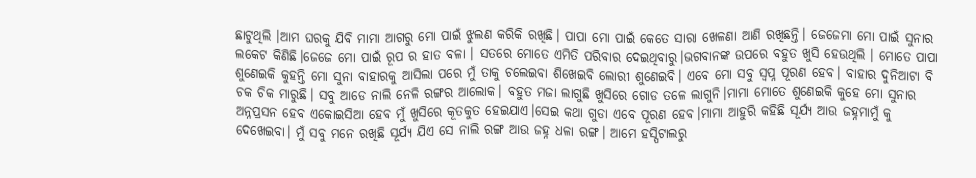ଛାଟୁଥିଲି ।ଆମ ଘରକୁ ଯିବି ମାମା ଆଗରୁ ମୋ ପାଇଁ ଝୁଲଣ କରିକି ରଖିଛି। ପାପା ମୋ ପାଇଁ କେତେ ସାରା ଖେଳଣା ଆଣି ରଖିଛନ୍ତି। ଜେଜେମା ମୋ ପାଇଁ ସୁନାର ଲକେଟ କିଣିଛି।ଜେଜେ ମୋ ପାଇଁ ରୂପ ର ହାତ ବଳା । ସତରେ ମୋତେ ଏମିତି ପରିବାର ଦେଇଥିବାରୁ।ଭଗବାନଙ୍କ ଉପରେ ବହୁତ ଖୁସି ହେଉଥିଲି । ମୋତେ ପାପା ଶୁଣେଇକି କୁହନ୍ତି ମୋ ସୁନା ବାହାରକୁ ଆସିଲା ପରେ ମୁଁ ତାକୁ ଚଲେଇବା ଶିଖେଇବି ଲୋରୀ ଶୁଣେଇବି। ଏବେ ମୋ ସବୁ ସ୍ୱପ୍ନ ପୂରଣ ହେବ। ବାହାର ଦୁନିଆଟା ବି ଚକ ଚିକ ମାରୁଛି। ସବୁ ଆଡେ ନାଲି ନେଳି ରଙ୍ଗର ଆଲୋକ। ବହୁତ ମଜା ଲାଗୁଛି ଖୁସିରେ ଗୋଡ ତଳେ ଲାଗୁନି।ମାମା ମୋତେ ଶୁଣେଇକି କୁହେ ମୋ ସୁନାର ଅନ୍ନପ୍ରସନ ହେବ ଏକୋଇସିଆ ହେବ ମୁଁ ଖୁସିରେ କୂତକୁତ ହେଇଯାଏ।ସେଇ କଥା ଗୁଡା ଏବେ ପୂରଣ ହେବ।ମାମା ଆହୁରି କହିଛି ସୂର୍ଯ୍ୟ ଆଉ ଜହ୍ନମାମୁଁ କୁ ଦେଖେଇବା। ମୁଁ ସବୁ ମନେ ରଖିଛି ସୂର୍ଯ୍ୟ ଯିଏ ସେ ନାଲି ରଙ୍ଗ ଆଉ ଜହ୍ନ ଧଳା ରଙ୍ଗ। ଆମେ ହସ୍ପିଟାଲରୁ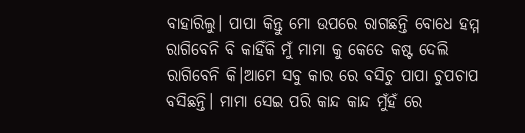ବାହାରିଲୁ। ପାପା କିନ୍ତୁ ମୋ ଉପରେ ରାଗଛନ୍ତି ବୋଧେ ହମ୍ମ ରାଗିବେନି ବି କାହିଁକି ମୁଁ ମାମା କୁ କେତେ କଷ୍ଟ ଦେଲି ରାଗିବେନି କି।ଆମେ ସବୁ କାର ରେ ବସିଚୁ ପାପା ଚୁପଚାପ ବସିଛନ୍ତି। ମାମା ସେଇ ପରି କାନ୍ଦ କାନ୍ଦ ମୁଁହଁ ରେ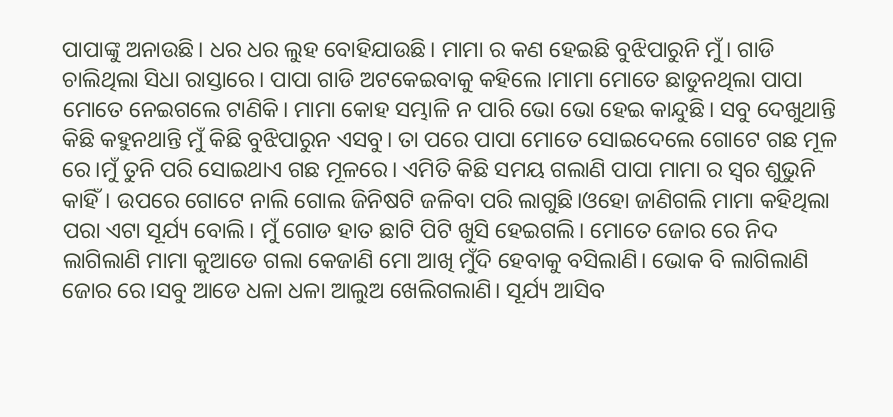ପାପାଙ୍କୁ ଅନାଉଛି। ଧର ଧର ଲୁହ ବୋହିଯାଉଛି। ମାମା ର କଣ ହେଇଛି ବୁଝିପାରୁନି ମୁଁ। ଗାଡି ଚାଲିଥିଲା ସିଧା ରାସ୍ତାରେ। ପାପା ଗାଡି ଅଟକେଇବାକୁ କହିଲେ ।ମାମା ମୋତେ ଛାଡୁନଥିଲା ପାପା ମୋତେ ନେଇଗଲେ ଟାଣିକି। ମାମା କୋହ ସମ୍ଭାଳି ନ ପାରି ଭୋ ଭୋ ହେଇ କାନ୍ଦୁଛି। ସବୁ ଦେଖୁଥାନ୍ତି କିଛି କହୁନଥାନ୍ତି ମୁଁ କିଛି ବୁଝିପାରୁନ ଏସବୁ। ତା ପରେ ପାପା ମୋତେ ସୋଇଦେଲେ ଗୋଟେ ଗଛ ମୂଳ ରେ।ମୁଁ ତୁନି ପରି ସୋଇଥାଏ ଗଛ ମୂଳରେ। ଏମିତି କିଛି ସମୟ ଗଲାଣି ପାପା ମାମା ର ସ୍ୱର ଶୁଭୁନି କାହିଁ। ଉପରେ ଗୋଟେ ନାଲି ଗୋଲ ଜିନିଷଟି ଜଳିବା ପରି ଲାଗୁଛି।ଓହୋ ଜାଣିଗଲି ମାମା କହିଥିଲା ପରା ଏଟା ସୂର୍ଯ୍ୟ ବୋଲି। ମୁଁ ଗୋଡ ହାତ ଛାଟି ପିଟି ଖୁସି ହେଇଗଲି। ମୋତେ ଜୋର ରେ ନିଦ ଲାଗିଲାଣି ମାମା କୁଆଡେ ଗଲା କେଜାଣି ମୋ ଆଖି ମୁଁଦି ହେବାକୁ ବସିଲାଣି। ଭୋକ ବି ଲାଗିଲାଣି ଜୋର ରେ।ସବୁ ଆଡେ ଧଳା ଧଳା ଆଲୁଅ ଖେଲିଗଲାଣି। ସୂର୍ଯ୍ୟ ଆସିବ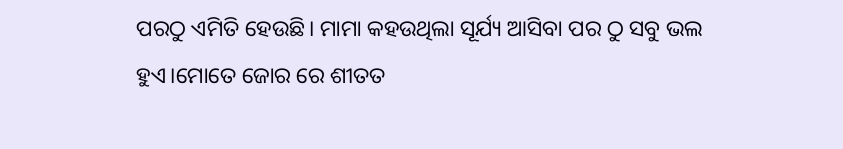ପରଠୁ ଏମିତି ହେଉଛି। ମାମା କହଉଥିଲା ସୂର୍ଯ୍ୟ ଆସିବା ପର ଠୁ ସବୁ ଭଲ ହୁଏ।ମୋତେ ଜୋର ରେ ଶୀତତ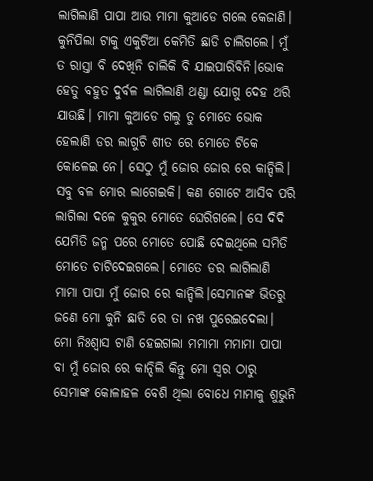ଲାଗିଲାଣି ପାପା ଆଉ ମାମା କୁଆଡେ ଗଲେ କେଜାଣି। କୁନିପିଲା ଟାକୁ ଏକୁଟିଆ କେମିତି ଛାଡି ଚାଲିଗଲେ। ମୁଁ ତ ରାସ୍ତା ବି ଦେଖିନି ଚାଲିକି ବି ଯାଇପାରିବିନି।ଭୋକ ହେତୁ ବହୁତ ଦୁର୍ବଳ ଲାଗିଲାଣି ଥଣ୍ଡା ଯୋଗୁ ଦେହ ଥରି ଯାଉଛି। ମାମା କୁଆଡେ ଗଲୁ ତୁ ମୋତେ ଭୋକ ହେଲାଣି ଡର ଲାଗୁଚି ଶୀତ ରେ ମୋତେ ଟିକେ କୋଳେଇ ନେ। ସେଠୁ ମୁଁ ଜୋର ଜୋର ରେ କାନ୍ଦିଲି। ସବୁ ବଳ ମୋର ଲାଗେଇକି। କଣ ଗୋଟେ ଆସିବ ପରି ଲାଗିଲା ଦଳେ କୁକୁର ମୋତେ ଘେରିଗଲେ। ସେ ଦିଦି ଯେମିତି ଜନ୍ମ ପରେ ମୋତେ ପୋଛି ଦେଇଥିଲେ ସମିତି ମୋତେ ଚାଟିଦେଇଗଲେ। ମୋତେ ଡର ଲାଗିଲାଣି ମାମା ପାପା ମୁଁ ଜୋର ରେ କାନ୍ଦିଲି।ସେମାନଙ୍କ ଭିତରୁ ଜଣେ ମୋ କୁନି ଛାତି ରେ ତା ନଖ ପୁରେଇଦେଲା। ମୋ ନିଃଶ୍ୱାସ ଟାଣି ହେଇଗଲା ମମାମା ମମାମା ପାପା ବା ମୁଁ ଜୋର ରେ କାନ୍ଦିଲି କିନ୍ତୁ ମୋ ସ୍ୱର ଠାରୁ ସେମାଙ୍କ କୋଳାହଳ ବେଶି ଥିଲା ବୋଧେ ମାମାକୁ ଶୁଭୁନି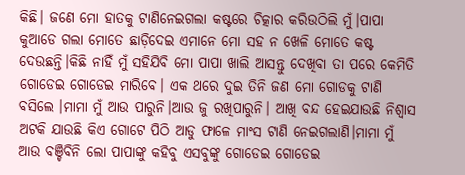କିଛି। ଜଣେ ମୋ ହାତକୁ ଟାଣିନେଇଗଲା କଷ୍ଟରେ ଚିତ୍କାର କରିଉଠିଲି ମୁଁ।ପାପା କୁଆଡେ ଗଲା ମୋତେ ଛାଡ଼ିଦେଇ ଏମାନେ ମୋ ସହ ନ ଖେଳି ମୋତେ କଷ୍ଟ ଦେଉଛନ୍ତି।କିଛି ନାହିଁ ମୁଁ ସହିଯିବି ମୋ ପାପା ଖାଲି ଆସନ୍ତୁ ଦେଖିବା ତା ପରେ କେମିତି ଗୋଡେଇ ଗୋଡେଇ ମାରିବେ। ଏକ ଥରେ ଦୁଇ ତିନି ଜଣ ମୋ ଗୋଡକୁ ଟାଣି ବସିଲେ ।ମାମା ମୁଁ ଆଉ ପାରୁନି।ଆଉ ଜୁ ରଖିପାରୁନି। ଆଖି ବନ୍ଦ ହେଇଯାଉଛି ନିଶ୍ୱାସ ଅଟକି ଯାଉଛି କିଏ ଗୋଟେ ପିଠି ଆଡୁ ଫାଳେ ମାଂସ ଟାଣି ନେଇଗଲାଣି।ମାମା ମୁଁ ଆଉ ବଞ୍ଚିବିନି ଲୋ ପାପାଙ୍କୁ କହିବୁ ଏସବୁଙ୍କୁ ଗୋଡେଇ ଗୋଡେଇ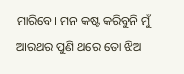ମାରିବେ। ମନ କଷ୍ଟ କରିବୁନି ମୁଁ ଆରଥର ପୁଣି ଥରେ ତୋ ଝିଅ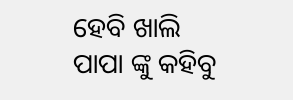ହେବି ଖାଲି ପାପା ଙ୍କୁ କହିବୁ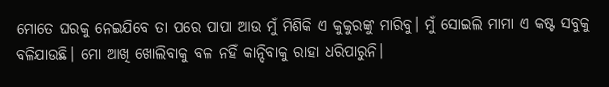ମୋତେ ଘରକୁ ନେଇଯିବେ ତା ପରେ ପାପା ଆଉ ମୁଁ ମିଶିକି ଏ କୁକୁରଙ୍କୁ ମାରିବୁ। ମୁଁ ସୋଇଲି ମାମା ଏ କଷ୍ଟ ସବୁକୁ ବଳିଯାଉଛି। ମୋ ଆଖି ଖୋଲିବାକୁ ବଳ ନହିଁ କାନ୍ଦିବାକୁ ରାହା ଧରିପାରୁନି।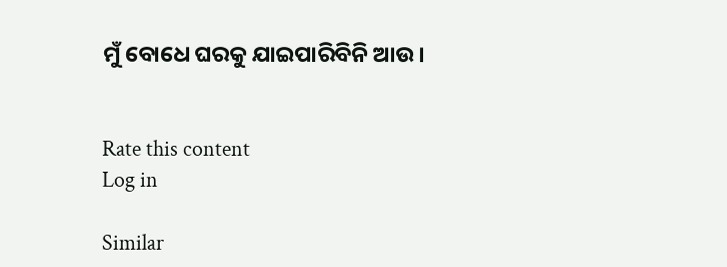ମୁଁ ବୋଧେ ଘରକୁ ଯାଇପାରିବିନି ଆଉ।


Rate this content
Log in

Similar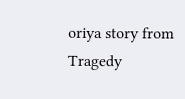oriya story from Tragedy